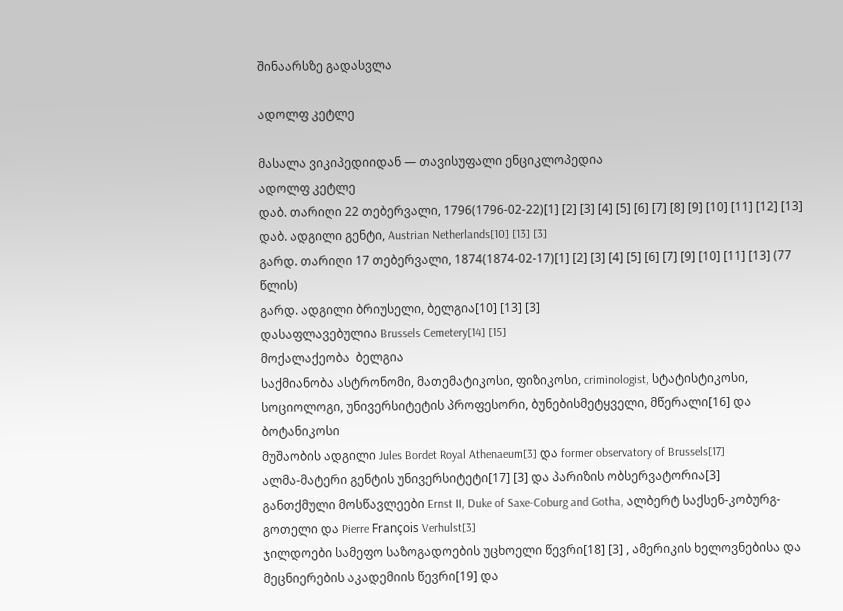შინაარსზე გადასვლა

ადოლფ კეტლე

მასალა ვიკიპედიიდან — თავისუფალი ენციკლოპედია
ადოლფ კეტლე
დაბ. თარიღი 22 თებერვალი, 1796(1796-02-22)[1] [2] [3] [4] [5] [6] [7] [8] [9] [10] [11] [12] [13]
დაბ. ადგილი გენტი, Austrian Netherlands[10] [13] [3]
გარდ. თარიღი 17 თებერვალი, 1874(1874-02-17)[1] [2] [3] [4] [5] [6] [7] [9] [10] [11] [13] (77 წლის)
გარდ. ადგილი ბრიუსელი, ბელგია[10] [13] [3]
დასაფლავებულია Brussels Cemetery[14] [15]
მოქალაქეობა  ბელგია
საქმიანობა ასტრონომი, მათემატიკოსი, ფიზიკოსი, criminologist, სტატისტიკოსი, სოციოლოგი, უნივერსიტეტის პროფესორი, ბუნებისმეტყველი, მწერალი[16] და ბოტანიკოსი
მუშაობის ადგილი Jules Bordet Royal Athenaeum[3] და former observatory of Brussels[17]
ალმა-მატერი გენტის უნივერსიტეტი[17] [3] და პარიზის ობსერვატორია[3]
განთქმული მოსწავლეები Ernst II, Duke of Saxe-Coburg and Gotha, ალბერტ საქსენ-კობურგ-გოთელი და Pierre François Verhulst[3]
ჯილდოები სამეფო საზოგადოების უცხოელი წევრი[18] [3] , ამერიკის ხელოვნებისა და მეცნიერების აკადემიის წევრი[19] და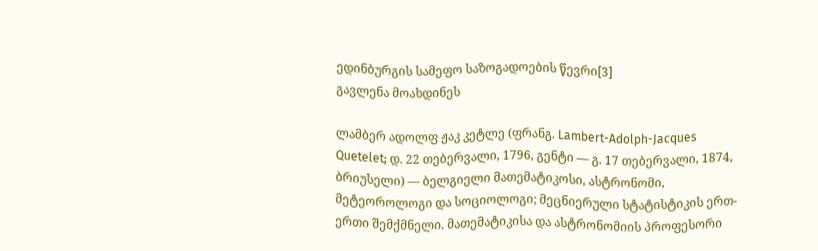ედინბურგის სამეფო საზოგადოების წევრი[3]
გავლენა მოახდინეს

ლამბერ ადოლფ ჟაკ კეტლე (ფრანგ. Lambert-Adolph-Jacques Quetelet; დ. 22 თებერვალი, 1796, გენტი — გ. 17 თებერვალი, 1874, ბრიუსელი) — ბელგიელი მათემატიკოსი, ასტრონომი, მეტეოროლოგი და სოციოლოგი; მეცნიერული სტატისტიკის ერთ-ერთი შემქმნელი. მათემატიკისა და ასტრონომიის პროფესორი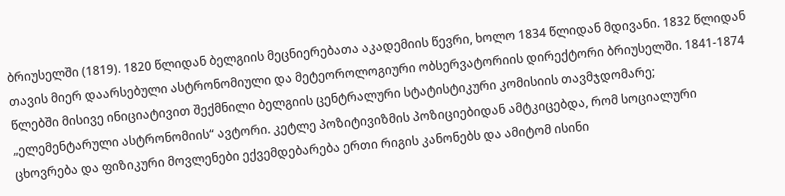ბრიუსელში (1819). 1820 წლიდან ბელგიის მეცნიერებათა აკადემიის წევრი, ხოლო 1834 წლიდან მდივანი. 1832 წლიდან თავის მიერ დაარსებული ასტრონომიული და მეტეოროლოგიური ობსერვატორიის დირექტორი ბრიუსელში. 1841-1874 წლებში მისივე ინიციატივით შექმნილი ბელგიის ცენტრალური სტატისტიკური კომისიის თავმჯდომარე; „ელემენტარული ასტრონომიის“ ავტორი. კეტლე პოზიტივიზმის პოზიციებიდან ამტკიცებდა, რომ სოციალური ცხოვრება და ფიზიკური მოვლენები ექვემდებარება ერთი რიგის კანონებს და ამიტომ ისინი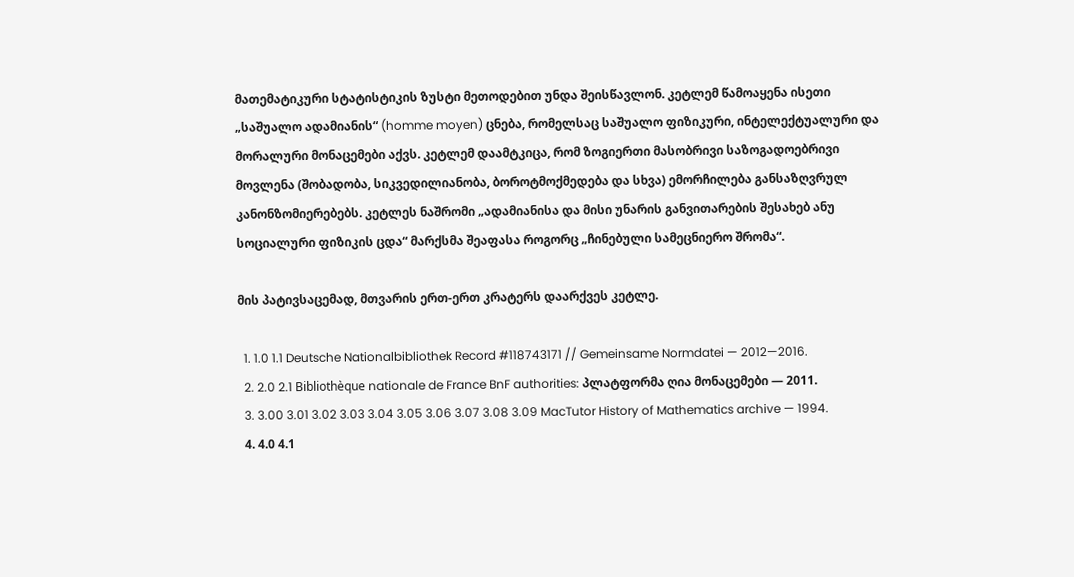მათემატიკური სტატისტიკის ზუსტი მეთოდებით უნდა შეისწავლონ. კეტლემ წამოაყენა ისეთი „საშუალო ადამიანის“ (homme moyen) ცნება, რომელსაც საშუალო ფიზიკური, ინტელექტუალური და მორალური მონაცემები აქვს. კეტლემ დაამტკიცა, რომ ზოგიერთი მასობრივი საზოგადოებრივი მოვლენა (შობადობა, სიკვედილიანობა, ბოროტმოქმედება და სხვა) ემორჩილება განსაზღვრულ კანონზომიერებებს. კეტლეს ნაშრომი „ადამიანისა და მისი უნარის განვითარების შესახებ ანუ სოციალური ფიზიკის ცდა“ მარქსმა შეაფასა როგორც „ჩინებული სამეცნიერო შრომა“.

მის პატივსაცემად, მთვარის ერთ-ერთ კრატერს დაარქვეს კეტლე.

  1. 1.0 1.1 Deutsche Nationalbibliothek Record #118743171 // Gemeinsame Normdatei — 2012—2016.
  2. 2.0 2.1 Bibliothèque nationale de France BnF authorities: პლატფორმა ღია მონაცემები — 2011.
  3. 3.00 3.01 3.02 3.03 3.04 3.05 3.06 3.07 3.08 3.09 MacTutor History of Mathematics archive — 1994.
  4. 4.0 4.1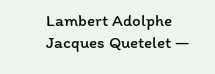Lambert Adolphe Jacques Quetelet —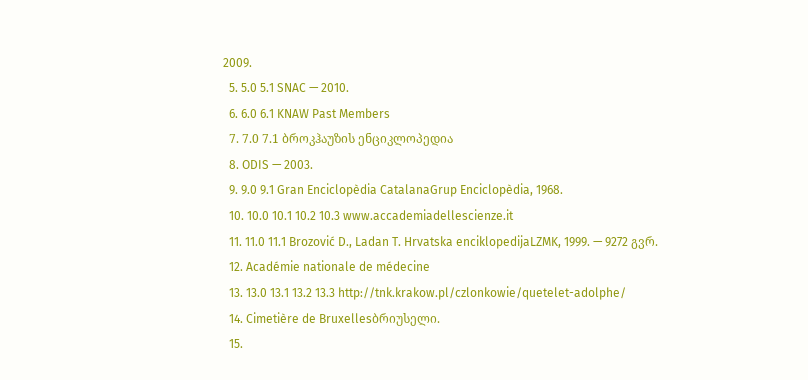2009.
  5. 5.0 5.1 SNAC — 2010.
  6. 6.0 6.1 KNAW Past Members
  7. 7.0 7.1 ბროკჰაუზის ენციკლოპედია
  8. ODIS — 2003.
  9. 9.0 9.1 Gran Enciclopèdia CatalanaGrup Enciclopèdia, 1968.
  10. 10.0 10.1 10.2 10.3 www.accademiadellescienze.it
  11. 11.0 11.1 Brozović D., Ladan T. Hrvatska enciklopedijaLZMK, 1999. — 9272 გვრ.
  12. Académie nationale de médecine
  13. 13.0 13.1 13.2 13.3 http://tnk.krakow.pl/czlonkowie/quetelet-adolphe/
  14. Cimetière de Bruxellesბრიუსელი.
  15.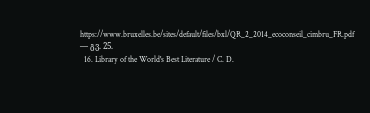https://www.bruxelles.be/sites/default/files/bxl/QR_2_2014_ecoconseil_cimbru_FR.pdf — გვ. 25.
  16. Library of the World's Best Literature / C. D.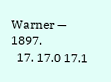Warner — 1897.
  17. 17.0 17.1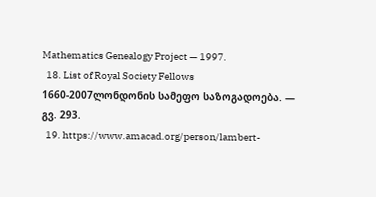Mathematics Genealogy Project — 1997.
  18. List of Royal Society Fellows 1660-2007ლონდონის სამეფო საზოგადოება. — გვ. 293.
  19. https://www.amacad.org/person/lambert-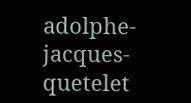adolphe-jacques-quetelet